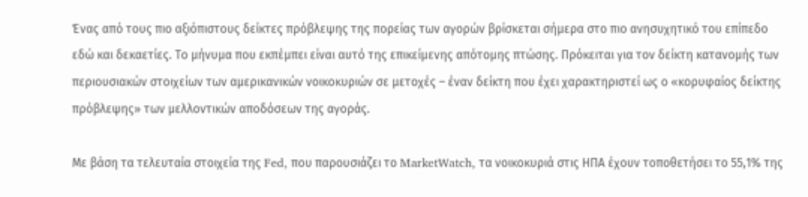Ένας από τους πιο αξιόπιστους δείκτες πρόβλεψης της πορείας των αγορών βρίσκεται σήμερα στο πιο ανησυχητικό του επίπεδο εδώ και δεκαετίες. Το μήνυμα που εκπέμπει είναι αυτό της επικείμενης απότομης πτώσης. Πρόκειται για τον δείκτη κατανομής των περιουσιακών στοιχείων των αμερικανικών νοικοκυριών σε μετοχές – έναν δείκτη που έχει χαρακτηριστεί ως ο «κορυφαίος δείκτης πρόβλεψης» των μελλοντικών αποδόσεων της αγοράς.

Με βάση τα τελευταία στοιχεία της Fed, που παρουσιάζει το MarketWatch, τα νοικοκυριά στις ΗΠΑ έχουν τοποθετήσει το 55,1% της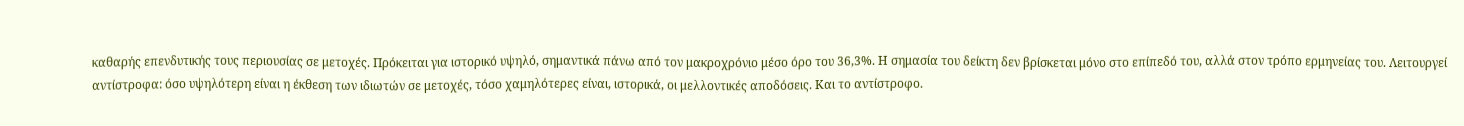καθαρής επενδυτικής τους περιουσίας σε μετοχές. Πρόκειται για ιστορικό υψηλό, σημαντικά πάνω από τον μακροχρόνιο μέσο όρο του 36,3%. Η σημασία του δείκτη δεν βρίσκεται μόνο στο επίπεδό του, αλλά στον τρόπο ερμηνείας του. Λειτουργεί αντίστροφα: όσο υψηλότερη είναι η έκθεση των ιδιωτών σε μετοχές, τόσο χαμηλότερες είναι, ιστορικά, οι μελλοντικές αποδόσεις. Και το αντίστροφο.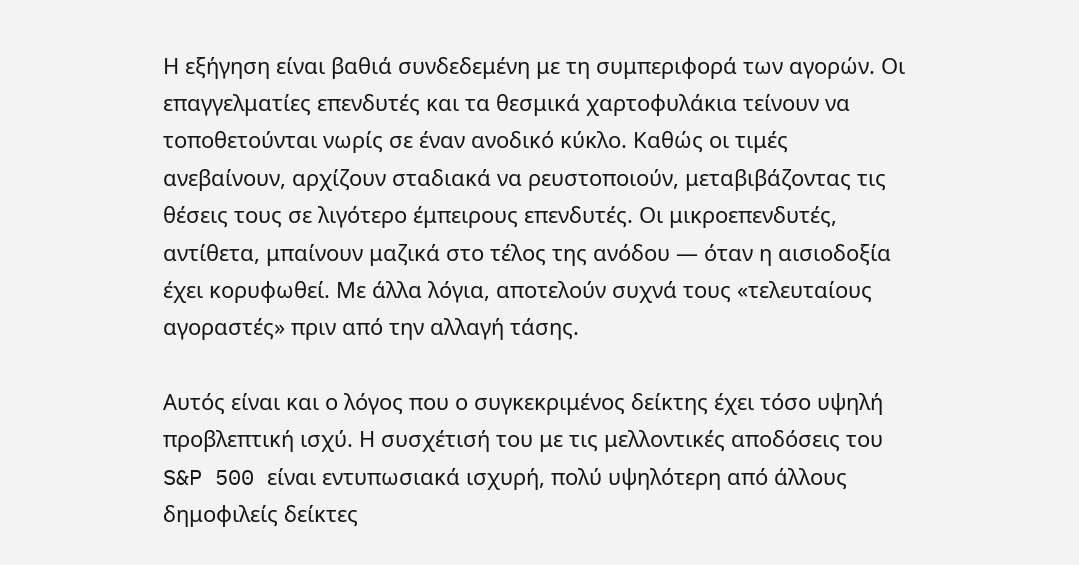Η εξήγηση είναι βαθιά συνδεδεμένη με τη συμπεριφορά των αγορών. Οι επαγγελματίες επενδυτές και τα θεσμικά χαρτοφυλάκια τείνουν να τοποθετούνται νωρίς σε έναν ανοδικό κύκλο. Καθώς οι τιμές ανεβαίνουν, αρχίζουν σταδιακά να ρευστοποιούν, μεταβιβάζοντας τις θέσεις τους σε λιγότερο έμπειρους επενδυτές. Οι μικροεπενδυτές, αντίθετα, μπαίνουν μαζικά στο τέλος της ανόδου — όταν η αισιοδοξία έχει κορυφωθεί. Με άλλα λόγια, αποτελούν συχνά τους «τελευταίους αγοραστές» πριν από την αλλαγή τάσης.

Αυτός είναι και ο λόγος που ο συγκεκριμένος δείκτης έχει τόσο υψηλή προβλεπτική ισχύ. Η συσχέτισή του με τις μελλοντικές αποδόσεις του S&P 500 είναι εντυπωσιακά ισχυρή, πολύ υψηλότερη από άλλους δημοφιλείς δείκτες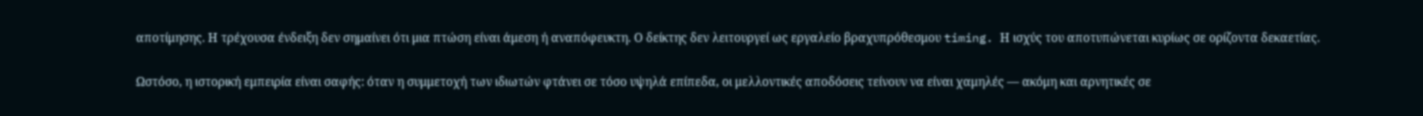αποτίμησης. Η τρέχουσα ένδειξη δεν σημαίνει ότι μια πτώση είναι άμεση ή αναπόφευκτη. Ο δείκτης δεν λειτουργεί ως εργαλείο βραχυπρόθεσμου timing. Η ισχύς του αποτυπώνεται κυρίως σε ορίζοντα δεκαετίας.

Ωστόσο, η ιστορική εμπειρία είναι σαφής: όταν η συμμετοχή των ιδιωτών φτάνει σε τόσο υψηλά επίπεδα, οι μελλοντικές αποδόσεις τείνουν να είναι χαμηλές — ακόμη και αρνητικές σε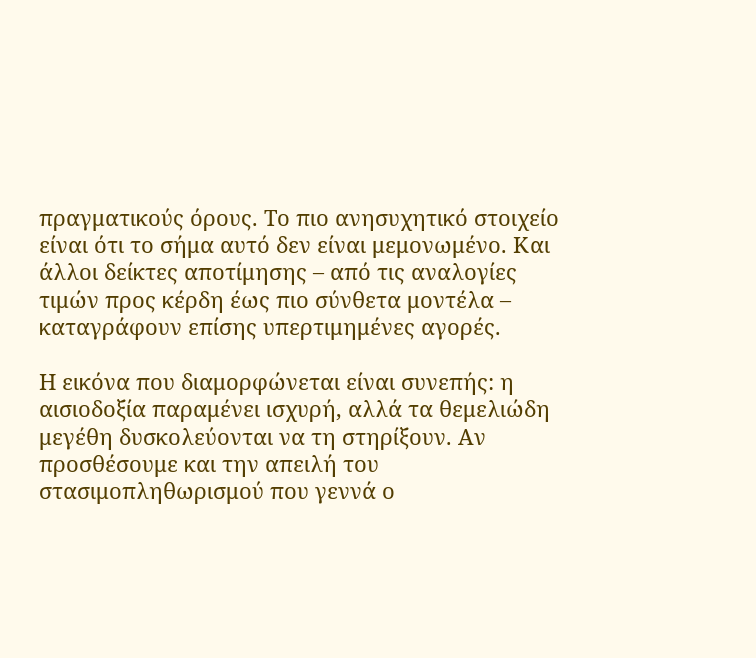πραγματικούς όρους. Το πιο ανησυχητικό στοιχείο είναι ότι το σήμα αυτό δεν είναι μεμονωμένο. Και άλλοι δείκτες αποτίμησης – από τις αναλογίες τιμών προς κέρδη έως πιο σύνθετα μοντέλα – καταγράφουν επίσης υπερτιμημένες αγορές.

Η εικόνα που διαμορφώνεται είναι συνεπής: η αισιοδοξία παραμένει ισχυρή, αλλά τα θεμελιώδη μεγέθη δυσκολεύονται να τη στηρίξουν. Αν προσθέσουμε και την απειλή του στασιμοπληθωρισμού που γεννά ο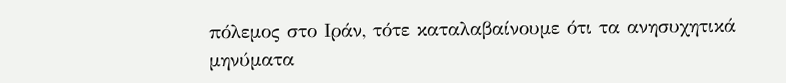πόλεμος στο Ιράν, τότε καταλαβαίνουμε ότι τα ανησυχητικά μηνύματα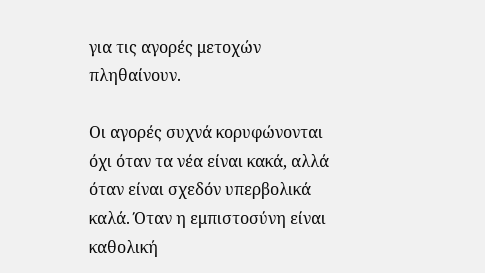για τις αγορές μετοχών πληθαίνουν.

Οι αγορές συχνά κορυφώνονται όχι όταν τα νέα είναι κακά, αλλά όταν είναι σχεδόν υπερβολικά καλά. Όταν η εμπιστοσύνη είναι καθολική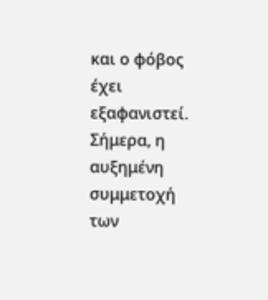και ο φόβος έχει εξαφανιστεί. Σήμερα, η αυξημένη συμμετοχή των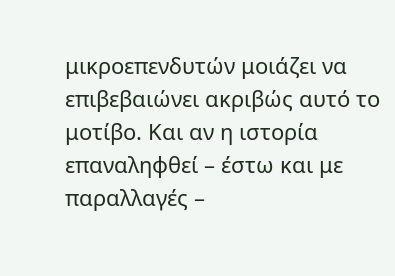μικροεπενδυτών μοιάζει να επιβεβαιώνει ακριβώς αυτό το μοτίβο. Και αν η ιστορία επαναληφθεί – έστω και με παραλλαγές –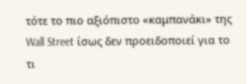τότε το πιο αξιόπιστο «καμπανάκι» της Wall Street ίσως δεν προειδοποιεί για το τι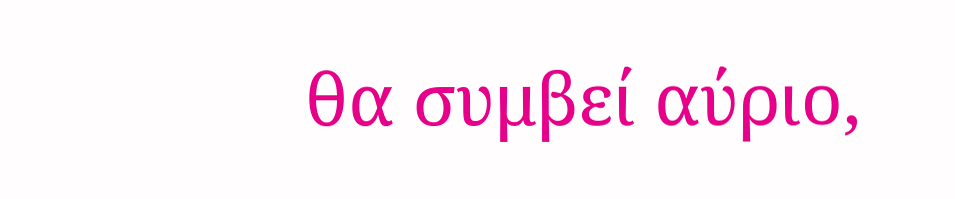θα συμβεί αύριο,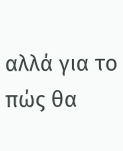αλλά για το πώς θα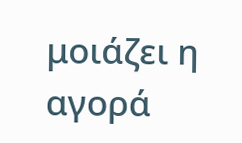μοιάζει η αγορά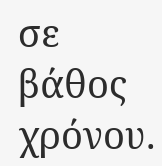σε βάθος χρόνου.